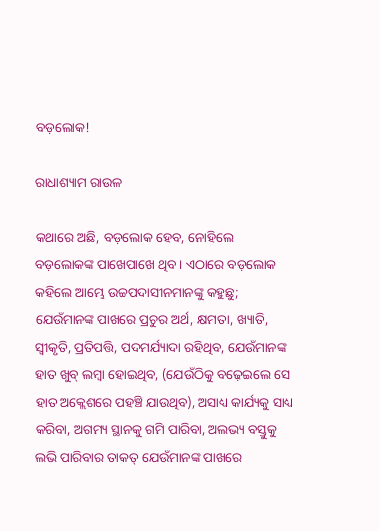ବଡ଼ଲୋକ!

ରାଧାଶ୍ୟାମ ରାଉଳ

କଥାରେ ଅଛି, ବଡ଼ଲୋକ ହେବ, ନୋହିଲେ ବଡ଼ଲୋକଙ୍କ ପାଖେପାଖେ ଥିବ। ଏଠାରେ ବଡ଼ଲୋକ କହିଲେ ଆମ୍ଭେ ଉଚ୍ଚପଦାସୀନମାନଙ୍କୁ କହୁଛୁ; ଯେଉଁମାନଙ୍କ ପାଖରେ ପ୍ରଚୁର ଅର୍ଥ, କ୍ଷମତା, ଖ୍ୟାତି, ସ୍ବୀକୃତି, ପ୍ରତିପତ୍ତି, ପଦମର୍ଯ୍ୟାଦା ରହିଥିବ, ଯେଉଁମାନଙ୍କ ହାତ ଖୁବ୍ ଲମ୍ବା ହୋଇଥିବ, (ଯେଉଁଠିକୁ ବଢ଼େଇଲେ ସେ ହାତ ଅକ୍ଲେଶରେ ପହଞ୍ଚି ଯାଉଥିବ), ଅସାଧ୍ୟ କାର୍ଯ୍ୟକୁ ସାଧ୍ୟ କରିବା, ଅଗମ୍ୟ ସ୍ଥାନକୁ ଗମି ପାରିବା, ଅଲଭ୍ୟ ବସ୍ତୁକୁ ଲଭି ପାରିବାର ତାକତ୍ ଯେଉଁମାନଙ୍କ ପାଖରେ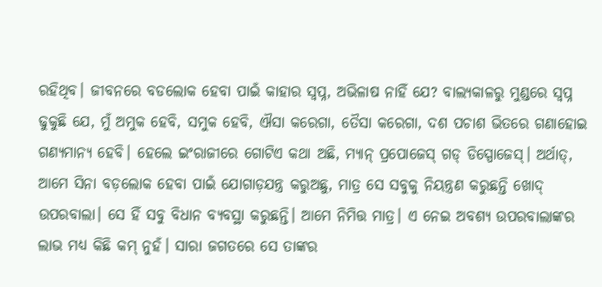ରହିଥିବ। ଜୀବନରେ ବଡଲୋକ ହେବା ପାଇଁ କାହାର ସ୍ବପ୍ନ, ଅଭିଳାଷ ନାହିଁ ଯେ? ବାଲ୍ୟକାଳରୁ ମୁଣ୍ଡରେ ସ୍ବପ୍ନ ଢୁକୁଛି ଯେ, ମୁଁ ଅମୁକ ହେବି, ସମୁକ ହେବି, ଐସା କରେଗା, ତୈସା କରେଗା, ଦଶ ପଚାଶ ଭିତରେ ଗଣାହୋଇ ଗଣ୍ୟମାନ୍ୟ ହେବି। ହେଲେ ଇଂରାଜୀରେ ଗୋଟିଏ କଥା ଅଛି, ମ୍ୟାନ୍ ପ୍ରପୋଜେସ୍ ଗଡ୍ ଡିସ୍ପୋଜେସ୍। ଅର୍ଥାତ୍, ଆମେ ସିନା ବଡ଼ଲୋକ ହେବା ପାଇଁ ଯୋଗାଡ଼ଯନ୍ତ୍ର କରୁଅଛୁ, ମାତ୍ର ସେ ସବୁକୁ ନିୟନ୍ତ୍ରଣ କରୁଛନ୍ତି ଖୋଦ୍ ଉପରବାଲା। ସେ ହିଁ ସବୁ ବିଧାନ ବ୍ୟବସ୍ଥା କରୁଛନ୍ତି। ଆମେ ନିମିତ୍ତ ମାତ୍ର। ଏ ନେଇ ଅବଶ୍ୟ ଉପରବାଲାଙ୍କର ଲାଭ ମଧ୍ୟ କିଛି କମ୍ ନୁହଁ। ସାରା ଜଗତରେ ସେ ତାଙ୍କର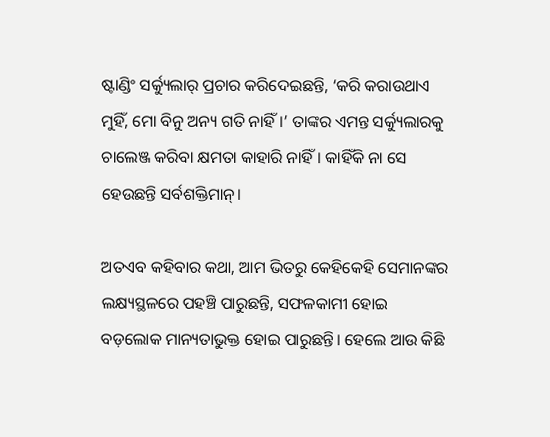ଷ୍ଟାଣ୍ଡିଂ ସର୍କ୍ୟୁଲାର୍ ପ୍ରଚାର କରିଦେଇଛନ୍ତି, ‘କରି କରାଉଥାଏ ମୁହିଁ, ମୋ ବିନୁ ଅନ୍ୟ ଗତି ନାହିଁ।’ ତାଙ୍କର ଏମନ୍ତ ସର୍କ୍ୟୁଲାରକୁ ଚାଲେଞ୍ଜ କରିବା କ୍ଷମତା କାହାରି ନାହିଁ। କାହିଁକି ନା ସେ ହେଉଛନ୍ତି ସର୍ବଶକ୍ତିମାନ୍‌।

ଅତଏବ କହିବାର କଥା, ଆମ ଭିତରୁ କେହିକେହି ସେମାନଙ୍କର ଲକ୍ଷ୍ୟସ୍ଥଳରେ ପହଞ୍ଚି ପାରୁଛନ୍ତି, ସଫଳକାମୀ ହୋଇ ବଡ଼ଲୋକ ମାନ୍ୟତାଭୁକ୍ତ ହୋଇ ପାରୁଛନ୍ତି। ହେଲେ ଆଉ କିଛି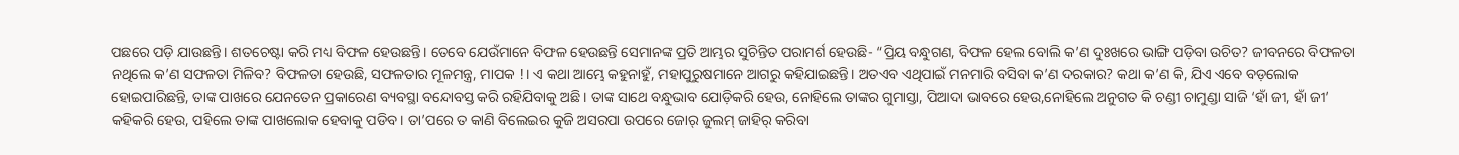ପଛରେ ପଡ଼ି ଯାଉଛନ୍ତି। ଶତଚେଷ୍ଟା କରି ମଧ୍ୟ ବିଫଳ ହେଉଛନ୍ତି। ତେବେ ଯେଉଁମାନେ ବିଫଳ ହେଉଛନ୍ତି ସେମାନଙ୍କ ପ୍ରତି ଆମ୍ଭର ସୁଚିନ୍ତିତ ପରାମର୍ଶ ହେଉଛି- “ପ୍ରିୟ ବନ୍ଧୁଗଣ, ବିଫଳ ହେଲ ବୋଲି କ’ଣ ଦୁଃଖରେ ଭାଙ୍ଗି ପଡ଼ିବା ଉଚିତ? ଜୀବନରେ ବିଫଳତା ନଥିଲେ କ’ଣ ସଫଳତା ମିଳିବ? ବିଫଳତା ହେଉଛି, ସଫଳତାର ମୂଳମନ୍ତ୍ର, ମାପକ !। ଏ କଥା ଆମ୍ଭେ କହୁନାହୁଁ, ମହାପୁରୁଷମାନେ ଆଗରୁ କହିଯାଇଛନ୍ତି। ଅତଏବ ଏଥିପାଇଁ ମନମାରି ବସିବା କ’ଣ ଦରକାର? କଥା କ’ଣ କି, ଯିଏ ଏବେ ବଡ଼ଲୋକ ହୋଇପାରିଛନ୍ତି, ତାଙ୍କ ପାଖରେ ଯେନତେନ ପ୍ରକାରେଣ ବ୍ୟବସ୍ଥା ବନ୍ଦୋବସ୍ତ କରି ରହିଯିବାକୁ ଅଛି। ତାଙ୍କ ସାଥେ ବନ୍ଧୁଭାବ ଯୋଡ଼ିକରି ହେଉ, ନୋହିଲେ ତାଙ୍କର ଗୁମାସ୍ତା, ପିଆଦା ଭାବରେ ହେଉ,ନୋହିଲେ ଅନୁଗତ କି ଚଣ୍ଡୀ ଚାମୁଣ୍ଡା ସାଜି ‘ହାଁ ଜୀ, ହାଁ ଜୀ’ କହିକରି ହେଉ, ପହିଲେ ତାଙ୍କ ପାଖଲୋକ ହେବାକୁ ପଡିବ। ତା’ପରେ ତ କାଣି ବିଲେଇର କୁଜି ଅସରପା ଉପରେ ଜୋର୍ ଜୁଲମ୍ ଜାହିର୍ କରିବା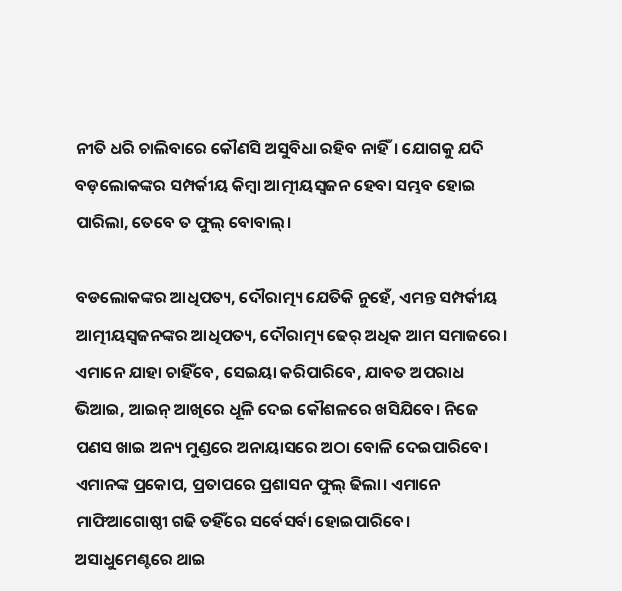ନୀତି ଧରି ଚାଲିବାରେ କୌଣସି ଅସୁବିଧା ରହିବ ନାହିଁ। ଯୋଗକୁ ଯଦି ବଡ଼ଲୋକଙ୍କର ସମ୍ପର୍କୀୟ କିମ୍ବା ଆତ୍ମୀୟସ୍ୱଜନ ହେବା ସମ୍ଭବ ହୋଇ ପାରିଲା, ତେବେ ତ ଫୁଲ୍ ବୋବାଲ୍।

ବଡଲୋକଙ୍କର ଆଧିପତ୍ୟ, ଦୌରାତ୍ମ୍ୟ ଯେତିକି ନୁହେଁ, ଏମନ୍ତ ସମ୍ପର୍କୀୟ ଆତ୍ମୀୟସ୍ୱଜନଙ୍କର ଆଧିପତ୍ୟ, ଦୌରାତ୍ମ୍ୟ ଢେର୍ ଅଧିକ ଆମ ସମାଜରେ। ଏମାନେ ଯାହା ଚାହିଁବେ, ସେଇୟା କରିପାରିବେ, ଯାବତ ଅପରାଧ ଭିଆଇ, ଆଇନ୍ ଆଖିରେ ଧୂଳି ଦେଇ କୌଶଳରେ ଖସିଯିବେ। ନିଜେ ପଣସ ଖାଇ ଅନ୍ୟ ମୁଣ୍ଡରେ ଅନାୟାସରେ ଅଠା ବୋଳି ଦେଇପାରିବେ। ଏମାନଙ୍କ ପ୍ରକୋପ, ପ୍ରତାପରେ ପ୍ରଶାସନ ଫୁଲ୍ ଢିଲା। ଏମାନେ ମାଫିଆଗୋଷ୍ଠୀ ଗଢି ତହିଁରେ ସର୍ବେସର୍ବା ହୋଇପାରିବେ। ଅସାଧୁମେଣ୍ଟରେ ଥାଇ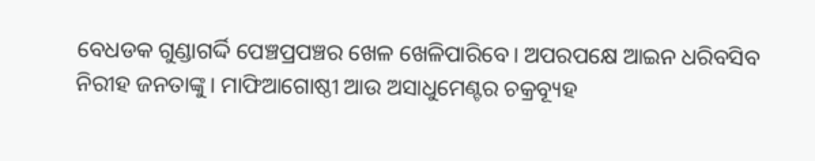ବେଧଡକ ଗୁଣ୍ଡାଗର୍ଦ୍ଦି ପେଞ୍ଚପ୍ରପଞ୍ଚର ଖେଳ ଖେଳିପାରିବେ। ଅପରପକ୍ଷେ ଆଇନ ଧରିବସିବ ନିରୀହ ଜନତାଙ୍କୁ। ମାଫିଆଗୋଷ୍ଠୀ ଆଉ ଅସାଧୁମେଣ୍ଟର ଚକ୍ରବ୍ୟୂହ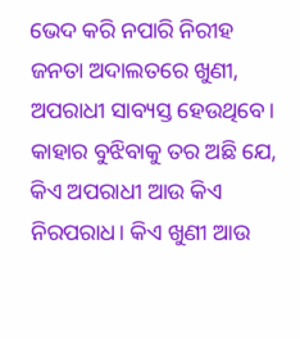ଭେଦ କରି ନପାରି ନିରୀହ ଜନତା ଅଦାଲତରେ ଖୁଣୀ, ଅପରାଧୀ ସାବ୍ୟସ୍ତ ହେଉଥିବେ। କାହାର ବୁଝିବାକୁ ତର ଅଛି ଯେ, କିଏ ଅପରାଧୀ ଆଉ କିଏ ନିରପରାଧ। କିଏ ଖୁଣୀ ଆଉ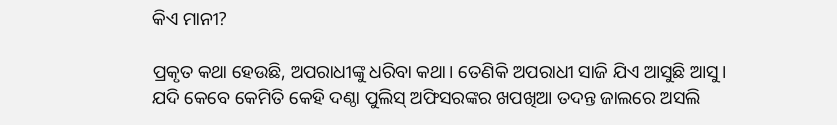କିଏ ମାନୀ?

ପ୍ରକୃତ କଥା ହେଉଛି, ଅପରାଧୀଙ୍କୁ ଧରିବା କଥା। ତେଣିକି ଅପରାଧୀ ସାଜି ଯିଏ ଆସୁଛି ଆସୁ। ଯଦି କେବେ କେମିତି କେହି ଦଣ୍ଠା ପୁଲିସ୍ ଅଫିସରଙ୍କର ଖପଖିଆ ତଦନ୍ତ ଜାଲରେ ଅସଲି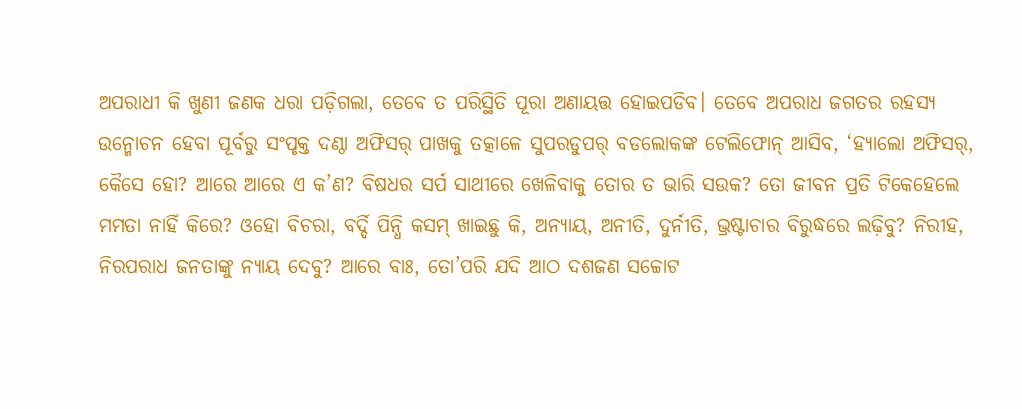ଅପରାଧୀ କି ଖୁଣୀ ଜଣକ ଧରା ପଡ଼ିଗଲା, ତେବେ ତ ପରିସ୍ଥିତି ପୂରା ଅଣାୟତ୍ତ ହୋଇପଡିବ। ତେବେ ଅପରାଧ ଜଗତର ରହସ୍ୟ ଉନ୍ମୋଚନ ହେବା ପୂର୍ବରୁ ସଂପୃକ୍ତ ଦଣ୍ଠା ଅଫିସର୍ ପାଖକୁ ତତ୍କାଳେ ସୁପରଡୁପର୍ ବଡଲୋକଙ୍କ ଟେଲିଫୋନ୍ ଆସିବ, ‘ହ୍ୟାଲୋ ଅଫିସର୍, କୈସେ ହୋ? ଆରେ ଆରେ ଏ କ’ଣ? ବିଷଧର ସର୍ପ ସାଥୀରେ ଖେଳିବାକୁ ତୋର ତ ଭାରି ସଉକ? ତୋ ଜୀବନ ପ୍ରତି ଟିକେହେଲେ ମମତା ନାହିଁ କିରେ? ଓହୋ ବିଚରା, ବର୍ଦ୍ଦି ପିନ୍ଧି କସମ୍ ଖାଇଛୁ କି, ଅନ୍ୟାୟ, ଅନୀତି, ଦୁର୍ନୀତି, ଭ୍ରଷ୍ଟାଚାର ବିରୁଦ୍ଧରେ ଲଢ଼ିବୁ? ନିରୀହ, ନିରପରାଧ ଜନତାଙ୍କୁ ନ୍ୟାୟ ଦେବୁ? ଆରେ ବାଃ, ତୋ’ପରି ଯଦି ଆଠ ଦଶଜଣ ସଚ୍ଚୋଟ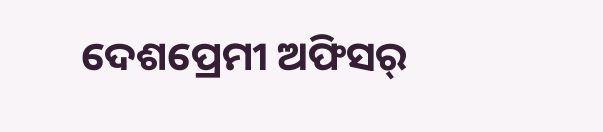ଦେଶପ୍ରେମୀ ଅଫିସର୍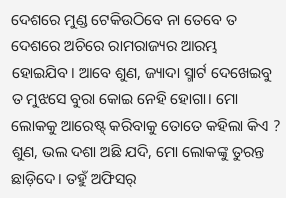ଦେଶରେ ମୁଣ୍ଡ ଟେକିଉଠିବେ ନା ତେବେ ତ ଦେଶରେ ଅଚିରେ ରାମରାଜ୍ୟର ଆରମ୍ଭ ହୋଇଯିବ। ଆବେ ଶୁଣ, ଜ୍ୟାଦା ସ୍ମାର୍ଟ ଦେଖେଇବୁ ତ ମୁଝସେ ବୁରା କୋଇ ନେହି ହୋଗା। ମୋ ଲୋକକୁ ଆରେଷ୍ଟ୍ କରିବାକୁ ତୋତେ କହିଲା କିଏ ? ଶୁଣ, ଭଲ ଦଶା ଅଛି ଯଦି, ମୋ ଲୋକଙ୍କୁ ତୁରନ୍ତ ଛାଡ଼ିଦେ। ତହୁଁ ଅଫିସର୍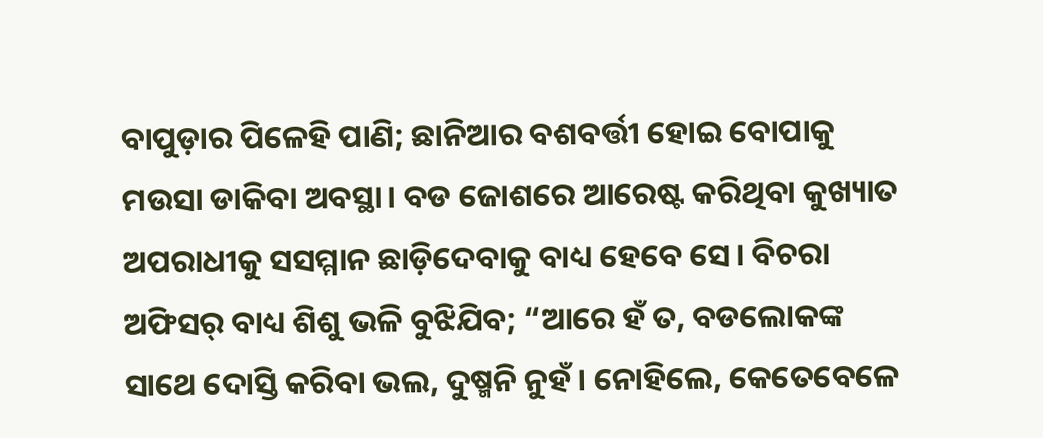ବାପୁଡ଼ାର ପିଳେହି ପାଣି; ଛାନିଆର ବଶବର୍ତ୍ତୀ ହୋଇ ବୋପାକୁ ମଉସା ଡାକିବା ଅବସ୍ଥା। ବଡ ଜୋଶରେ ଆରେଷ୍ଟ କରିଥିବା କୁଖ୍ୟାତ ଅପରାଧୀକୁ ସସମ୍ମାନ ଛାଡ଼ିଦେବାକୁ ବାଧ୍ୟ ହେବେ ସେ। ବିଚରା ଅଫିସର୍ ବାଧ୍ୟ ଶିଶୁ ଭଳି ବୁଝିଯିବ; “ଆରେ ହଁ ତ, ବଡଲୋକଙ୍କ ସାଥେ ଦୋସ୍ତି କରିବା ଭଲ, ଦୁଷ୍ମନି ନୁହଁ। ନୋହିଲେ, କେତେବେଳେ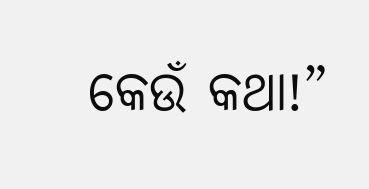କେଉଁ କଥା!”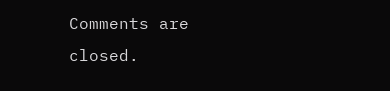Comments are closed.